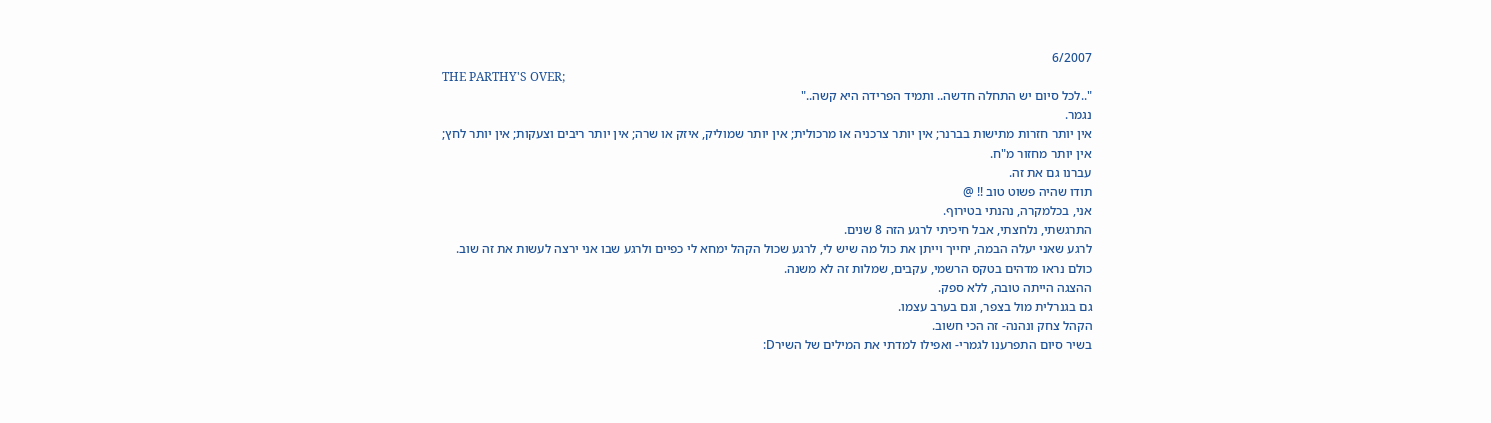6/2007
THE PARTHY'S OVER;
"..לכל סיום יש התחלה חדשה.. ותמיד הפרידה היא קשה.."
נגמר.
אין יותר חזרות מתישות בברנר; אין יותר צרכניה או מרכולית; אין יותר שמוליק, איזק או שרה; אין יותר ריבים וצעקות; אין יותר לחץ;
אין יותר מחזור מ"ח.
עברנו גם את זה.
תודו שהיה פשוט טוב !! @
אני, בכלמקרה, נהנתי בטירוף.
התרגשתי, נלחצתי, אבל חיכיתי לרגע הזה 8 שנים.
לרגע שאני יעלה הבמה, יחייך וייתן את כול מה שיש לי, לרגע שכול הקהל ימחא לי כפיים ולרגע שבו אני ירצה לעשות את זה שוב.
כולם נראו מדהים בטקס הרשמי, עקבים, שמלות זה לא משנה.
ההצגה הייתה טובה, ללא ספק.
גם בגנרלית מול בצפר, וגם בערב עצמו.
הקהל צחק ונהנה- זה הכי חשוב.
בשיר סיום התפרענו לגמרי- ואפילו למדתי את המילים של השירD: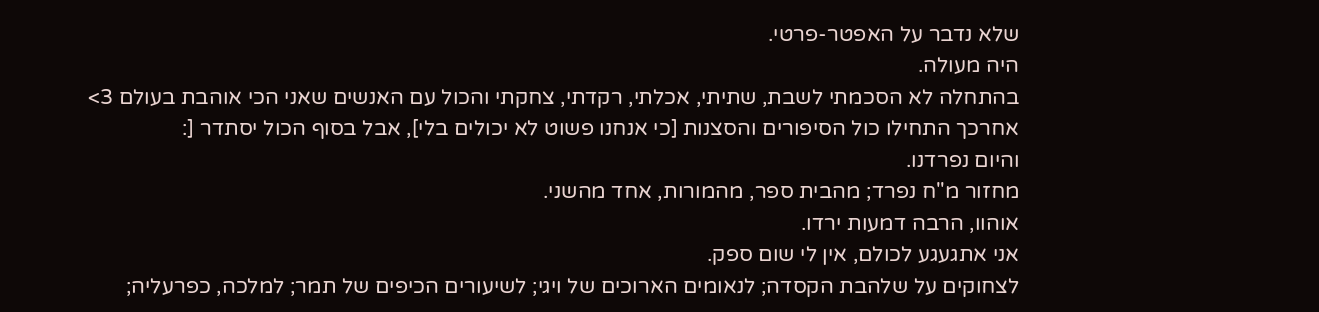שלא נדבר על האפטר-פרטי.
היה מעולה.
בהתחלה לא הסכמתי לשבת, שתיתי, אכלתי, רקדתי, צחקתי והכול עם האנשים שאני הכי אוהבת בעולם 3>
אחרכך התחילו כול הסיפורים והסצנות [כי אנחנו פשוט לא יכולים בלי], אבל בסוף הכול יסתדר [:
והיום נפרדנו.
מחזור מ"ח נפרד; מהבית ספר, מהמורות, אחד מהשני.
אוהוו, הרבה דמעות ירדו.
אני אתגעגע לכולם, אין לי שום ספק.
לצחוקים על שלהבת הקסדה; לנאומים הארוכים של ויגי; לשיעורים הכיפים של תמר; למלכה, כפרעליה;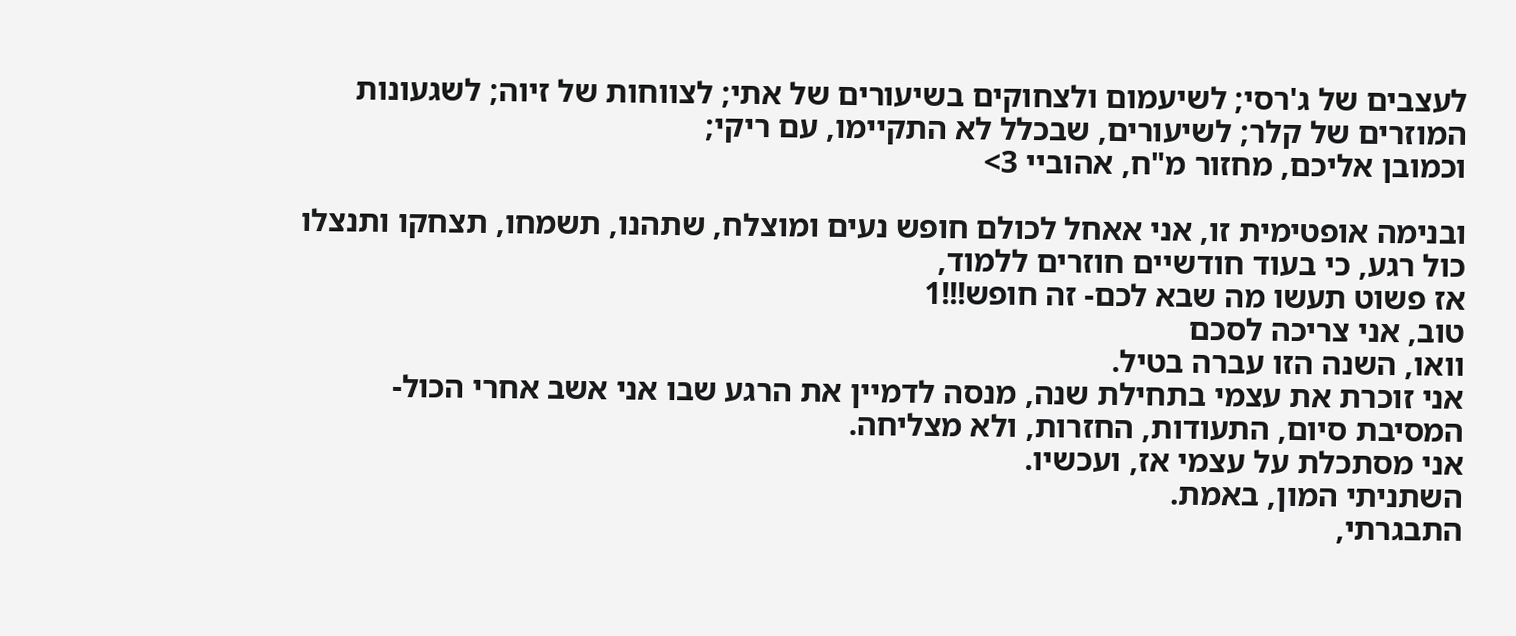לעצבים של ג'רסי; לשיעמום ולצחוקים בשיעורים של אתי; לצווחות של זיוה; לשגעונות המוזרים של קלר; לשיעורים, שבכלל לא התקיימו, עם ריקי;
וכמובן אליכם, מחזור מ"ח, אהוביי 3>

ובנימה אופטימית זו, אני אאחל לכולם חופש נעים ומוצלח, שתהנו, תשמחו, תצחקו ותנצלו כול רגע, כי בעוד חודשיים חוזרים ללמוד,
אז פשוט תעשו מה שבא לכם- זה חופש!!!1
טוב, אני צריכה לסכם
וואו, השנה הזו עברה בטיל.
אני זוכרת את עצמי בתחילת שנה, מנסה לדמיין את הרגע שבו אני אשב אחרי הכול- המסיבת סיום, התעודות, החזרות, ולא מצליחה.
אני מסתכלת על עצמי אז, ועכשיו.
השתניתי המון, באמת.
התבגרתי,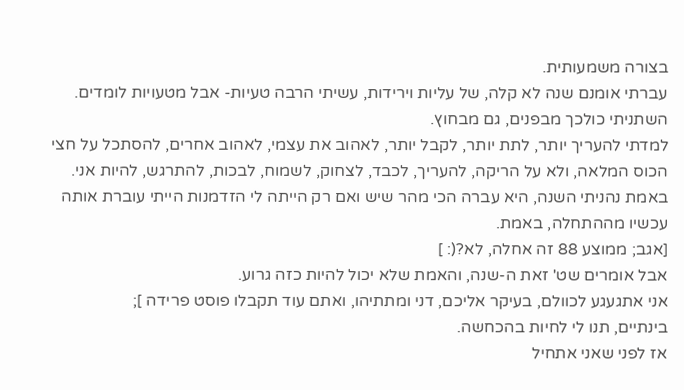בצורה משמעותית.
עברתי אומנם שנה לא קלה, של עליות וירידות, עשיתי הרבה טעיות- אבל מטעויות לומדים.
השתניתי כולכך מבפנים, גם מבחוץ.
למדתי להעריך יותר, לתת יותר, לקבל יותר, לאהוב את עצמי, לאהוב אחרים, להסתכל על חצי הכוס המלאה, ולא על הריקה, להעריך, לכבד, לצחוק, לשמוח, לבכות, להתרגש, להיות אני.
באמת נהניתי השנה, היא עברה הכי מהר שיש ואם רק הייתה לי הזדמנות הייתי עוברת אותה עכשיו מההתחלה, באמת.
[אגב; ממוצע 88 זה אחלה, לא?(: ]
אבל אומרים שט' זאת ה-שנה, והאמת שלא יכול להיות כזה גרוע.
אני אתגעגע לכוולם, בעיקר אליכם, דני ומתתיהו, ואתם עוד תקבלו פוסט פרידה ];
בינתיים, תנו לי לחיות בהכחשה.
אז לפני שאני אתחיל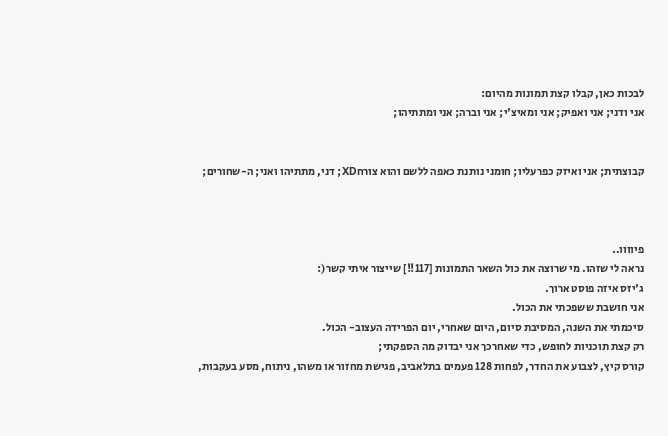לבכות כאן, קבלו קצת תמונות מהיום:
אני ודני; אני ואפיק; אני ומאיצ'י; אני וברה; אני ומתתיהו;


קבוצתית; אני ואיזק כפרעליו; חומני נותנת כאפה ללשם והוא צורחXD; דני, מתתיהו ואני; ה-שחורים;



פיוווו..
נראה לי שזהו. מי שרוצה את כול השאר התמונות [117!!] שייצור איתי קשר(:
ג'יזס איזה פוסט ארוך.
אני חושבת ששפכתי את הכול.
סיכמתי את השנה, המסיבת סיום, היום שאחרי, יום הפרידה העצוב- הכול.
רק קצת תוכניות לחופש, כדי שאחרכך אני יבדוק מה הספקתי;
קורס קיץ, לצבוע את החדר, לפחות 128 פעמים בתלאביב, פגישת מחזור או משהו, ניתוח, מסע בעקבות,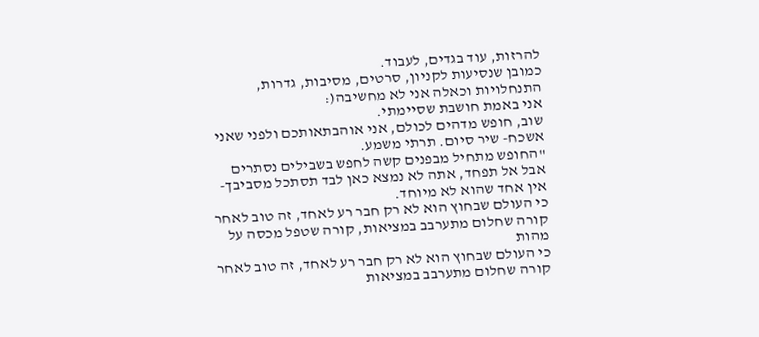להרזות, עוד בגדים, לעבוד.
כמובן שנסיעות לקניון, סרטים, מסיבות, גדרות, התנחלויות וכאלה אני לא מחשיבה(:
אני באמת חושבת שסיימתי.
שוב, חופש מדהים לכולם, אני אוהבתאותכם ולפני שאני אשכח- שיר סיום. תרתי משמע.
"החופש מתחיל מבפנים קשה לחפש בשבילים נסתרים אבל אל תפחד, אתה לא נמצא כאן לבד תסתכל מסביבך- אין אחד שהוא לא מיוחד.
כי העולם שבחוץ הוא לא רק חבר רע לאחד, זה טוב לאחר קורה שחלום מתערבב במציאות, קורה שטפל מכסה על מהות
כי העולם שבחוץ הוא לא רק חבר רע לאחד, זה טוב לאחר קורה שחלום מתערבב במציאות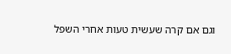וגם אם קרה שעשית טעות אחרי השפל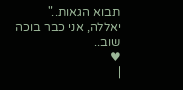תבוא הגאות.."
יאללה, אני כבר בוכה שוב..
♥
|